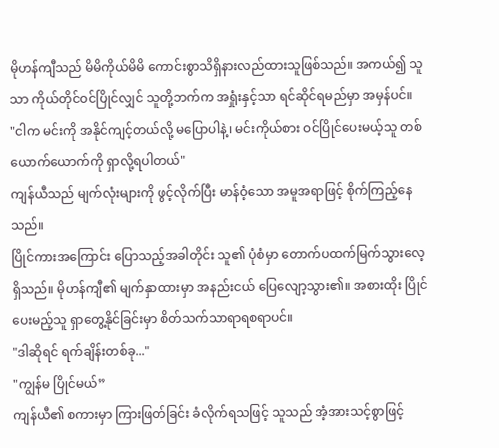မိုဟန်ကျီသည် မိမိကိုယ်မိမိ ကောင်းစွာသိရှိနားလည်ထားသူဖြစ်သည်။ အကယ်၍ သူသာ ကိုယ်တိုင်ဝင်ပြိုင်လျှင် သူတို့ဘက်က အရှုံးနှင့်သာ ရင်ဆိုင်ရမည်မှာ အမှန်ပင်။
"ငါက မင်းကို အနိုင်ကျင့်တယ်လို့ မပြောပါနဲ့၊ မင်းကိုယ်စား ဝင်ပြိုင်ပေးမယ့်သူ တစ်ယောက်ယောက်ကို ရှာလို့ရပါတယ်"
ကျန်ယီသည် မျက်လုံးများကို ဖွင့်လိုက်ပြီး မာန်ဝံ့သော အမူအရာဖြင့် စိုက်ကြည့်နေသည်။
ပြိုင်ကားအကြောင်း ပြောသည့်အခါတိုင်း သူ၏ ပုံစံမှာ တောက်ပထက်မြက်သွားလေ့ရှိသည်။ မိုဟန်ကျီ၏ မျက်နှာထားမှာ အနည်းငယ် ပြေလျော့သွား၏။ အစားထိုး ပြိုင်ပေးမည့်သူ ရှာတွေ့နိုင်ခြင်းမှာ စိတ်သက်သာရာရစရာပင်။
"ဒါဆိုရင် ရက်ချိန်းတစ်ခု..."
"ကျွန်မ ပြိုင်မယ်”
ကျန်ယီ၏ စကားမှာ ကြားဖြတ်ခြင်း ခံလိုက်ရသဖြင့် သူသည် အံ့အားသင့်စွာဖြင့်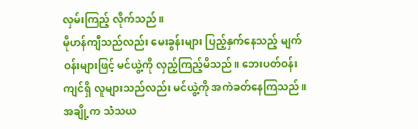လှမ်းကြည့် လိုက်သည်။
မိုဟန်ကျီသည်လည်း မေးခွန်းများ ပြည့်နှက်နေသည့် မျက်ဝန်းများဖြင့် မင်ယွဲ့ကို လှည့်ကြည့်မိသည်။ ဘေးပတ်ဝန်းကျင်ရှိ လူများသည်လည်း မင်ယွဲ့ကို အကဲခတ်နေကြသည်။
အချို့က သံသယ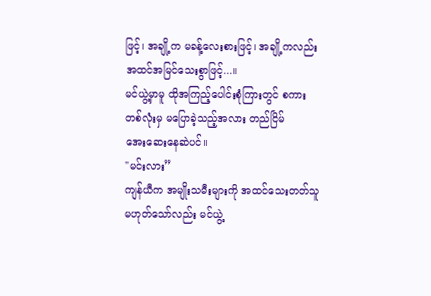ဖြင့်၊ အချို့က မခန့်လေးစားဖြင့်၊ အချို့ကလည်း အထင်အမြင်သေးစွာဖြင့်...။
မင်ယွဲ့မှာမူ ထိုအကြည့်ပေါင်းစုံကြားတွင် စကားတစ်လုံးမှ မပြောခဲ့သည့်အလား တည်ငြိမ်
အေးဆေးနေဆဲပင်။
"မင်းလား”
ကျန်ယီက အမျိုးသမီးများကို အထင်သေးတတ်သူမဟုတ်သော်လည်း မင်ယွဲ့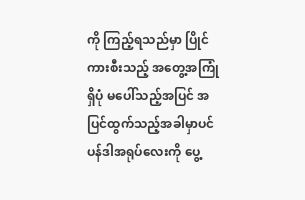ကို ကြည့်ရသည်မှာ ပြိုင်ကားစီးသည့် အတွေ့အကြုံရှိပုံ မပေါ်သည့်အပြင် အပြင်ထွက်သည့်အခါမှာပင် ပန်ဒါအရုပ်လေးကို ပွေ့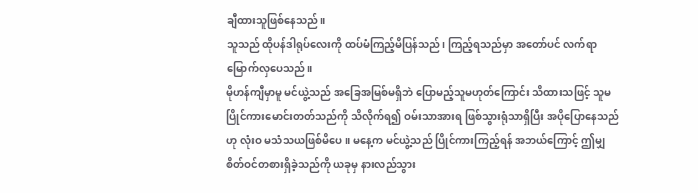ချီထားသူဖြစ်နေသည်။
သူသည် ထိုပန်ဒါရုပ်လေးကို ထပ်မံကြည့်မိပြန်သည်၊ ကြည့်ရသည်မှာ အတော်ပင် လက်ရာမြောက်လှပေသည်။
မိုဟန်ကျီမှာမူ မင်ယွဲ့သည် အခြေအမြစ်မရှိဘဲ ပြောမည့်သူမဟုတ်ကြောင်း သိထားသဖြင့် သူမ ပြိုင်ကားမောင်းတတ်သည်ကို သိလိုက်ရ၍ ဝမ်းသာအားရ ဖြစ်သွားရုံသာရှိပြီး အပိုပြောနေသည်ဟု လုံးဝ မသံသယဖြစ်မိပေ။ မနေ့က မင်ယွဲ့သည် ပြိုင်ကားကြည့်ရန် အဘယ်ကြောင့် ဤမျှ စိတ်ဝင်တစားရှိခဲ့သည်ကို ယခုမှ နားလည်သွား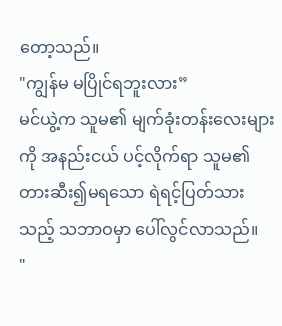တော့သည်။
"ကျွန်မ မပြိုင်ရဘူးလား”
မင်ယွဲ့က သူမ၏ မျက်ခုံးတန်းလေးများကို အနည်းငယ် ပင့်လိုက်ရာ သူမ၏ တားဆီး၍မရသော ရဲရင့်ပြတ်သားသည့် သဘာဝမှာ ပေါ်လွင်လာသည်။
"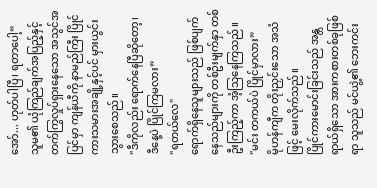အော်... ဟုတ်ပါပြီ၊ ရတာပေါ့”
သူမ၏ ယုံကြည်ချက်အပြည့်နှင့် တက်ကြွလှုပ်ရှားနေသော အသွင်အပြင်မှာ ကျန်ယီကို နာမည်ကြီး ပြိုင်ကားသမားအချို့နှင့်ပင် မှားယွင်းသွားစေသည်။
"ဒီကိုလည်း ရောက်နေပြီဆိုတော့၊ ဒီနေ့ပဲ ပြိုင်ကြမလား”
"ရတယ်လေ"
ရောက်ရှိနေသူများသည် ဖြစ်ပျက်နေသည်များကို တစ်ဦးမျက်နှာ တစ်ဦးကြည့်ကာ အံ့သြနေကြသည်။
"မင်း တကယ်ပဲ ပြိုင်မှာလား”
မိုဟန်ကျီက တိုးညှင်းသော အသံဖြင့် မေးလိုက်သည်။
ပြိုင်ကားမောင်းခြင်းသည် အန္တရာယ်ရှိသော အားကစားတစ်ခုဖြစ်ရာ သူသည် မင်ယွဲ့၏ ဘေးကင်း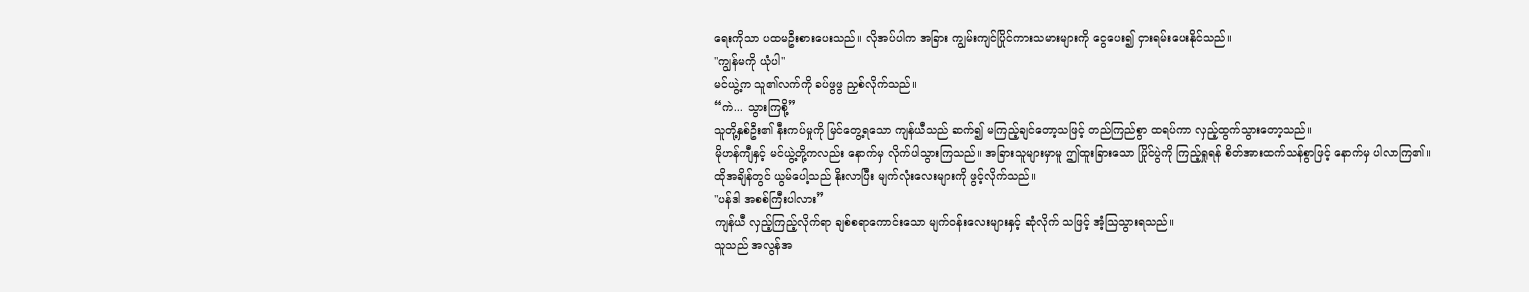ရေးကိုသာ ပထမဦးစားပေးသည်။ လိုအပ်ပါက အခြား ကျွမ်းကျင်ပြိုင်ကားသမားများကို ငွေပေး၍ ငှားရမ်းပေးနိုင်သည်။
"ကျွန်မကို ယုံပါ"
မင်ယွဲ့က သူ၏လက်ကို ခပ်ဖွဖွ ညှစ်လိုက်သည်။
“ကဲ... သွားကြစို့”
သူတို့နှစ်ဦး၏ နီးကပ်မှုကို မြင်တွေ့ရသော ကျန်ယီသည် ဆက်၍ မကြည့်ချင်တော့သဖြင့် တည်ကြည်စွာ ထရပ်ကာ လှည့်ထွက်သွားတော့သည်။
မိုဟန်ကျီနှင့် မင်ယွဲ့တို့ကလည်း နောက်မှ လိုက်ပါသွားကြသည်။ အခြားသူများမှာမူ ဤထူးခြားသော ပြိုင်ပွဲကို ကြည့်ရှုရန် စိတ်အားထက်သန်စွာဖြင့် နောက်မှ ပါလာကြ၏။
ထိုအချိန်တွင် ယွမ်ပေါ့သည် နိုးလာပြီး မျက်လုံးလေးများကို ဖွင့်လိုက်သည်။
"ပန်ဒါ အစစ်ကြီးပါလား”
ကျန်ယီ လှည့်ကြည့်လိုက်ရာ ချစ်စရာကောင်းသော မျက်ဝန်းလေးများနှင့် ဆုံလိုက် သဖြင့် အံ့သြသွားရသည်။
သူသည် အလွန်အ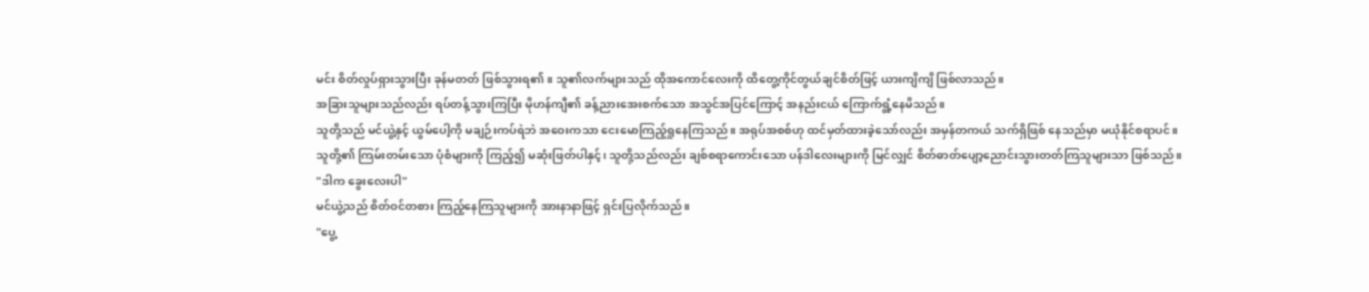မင်း စိတ်လှုပ်ရှားသွားပြီး ခုန်မတတ် ဖြစ်သွားရ၏။ သူ၏လက်များသည် ထိုအကောင်လေးကို ထိတွေ့ကိုင်တွယ်ချင်စိတ်ဖြင့် ယားကျိကျိ ဖြစ်လာသည်။
အခြားသူများသည်လည်း ရပ်တန့်သွားကြပြီး မိုဟန်ကျီ၏ ခန့်ညားအေးစက်သော အသွင်အပြင်ကြောင့် အနည်းငယ် ကြောက်ရွံ့နေမိသည်။
သူတို့သည် မင်ယွဲ့နှင့် ယွမ်ပေါ့ကို မချဉ်းကပ်ရဲဘဲ အဝေးကသာ ငေးမောကြည့်ရှုနေကြသည်။ အရုပ်အစစ်ဟု ထင်မှတ်ထားခဲ့သော်လည်း အမှန်တကယ် သက်ရှိဖြစ် နေသည်မှာ မယုံနိုင်စရာပင်။
သူတို့၏ ကြမ်းတမ်းသော ပုံစံများကို ကြည့်၍ မဆုံးဖြတ်ပါနှင့်၊ သူတို့သည်လည်း ချစ်စရာကောင်းသော ပန်ဒါလေးများကို မြင်လျှင် စိတ်ဓာတ်ပျော့ညောင်းသွားတတ်ကြသူများသာ ဖြစ်သည်။
"ဒါက ခွေးလေးပါ"
မင်ယွဲ့သည် စိတ်ဝင်တစား ကြည့်နေကြသူများကို အားနာနာဖြင့် ရှင်းပြလိုက်သည်။
"ပွေ့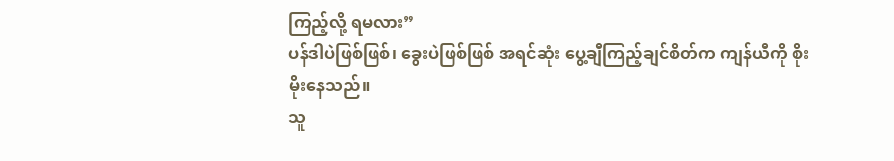ကြည့်လို့ ရမလား”
ပန်ဒါပဲဖြစ်ဖြစ်၊ ခွေးပဲဖြစ်ဖြစ် အရင်ဆုံး ပွေ့ချီကြည့်ချင်စိတ်က ကျန်ယီကို စိုးမိုးနေသည်။
သူ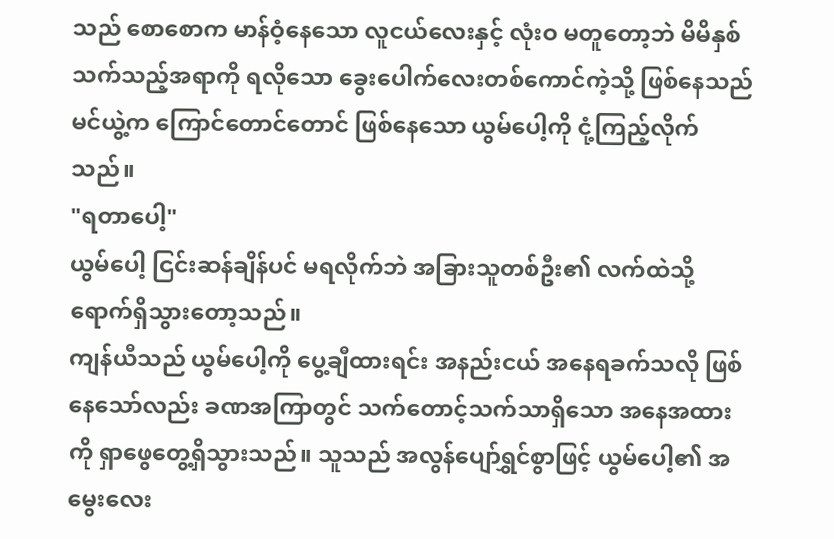သည် စောစောက မာန်ဝံ့နေသော လူငယ်လေးနှင့် လုံးဝ မတူတော့ဘဲ မိမိနှစ်သက်သည့်အရာကို ရလိုသော ခွေးပေါက်လေးတစ်ကောင်ကဲ့သို့ ဖြစ်နေသည်
မင်ယွဲ့က ကြောင်တောင်တောင် ဖြစ်နေသော ယွမ်ပေါ့ကို ငုံ့ကြည့်လိုက်သည်။
"ရတာပေါ့"
ယွမ်ပေါ့ ငြင်းဆန်ချိန်ပင် မရလိုက်ဘဲ အခြားသူတစ်ဦး၏ လက်ထဲသို့ ရောက်ရှိသွားတော့သည်။
ကျန်ယီသည် ယွမ်ပေါ့ကို ပွေ့ချီထားရင်း အနည်းငယ် အနေရခက်သလို ဖြစ်နေသော်လည်း ခဏအကြာတွင် သက်တောင့်သက်သာရှိသော အနေအထားကို ရှာဖွေတွေ့ရှိသွားသည်။ သူသည် အလွန်ပျော်ရွှင်စွာဖြင့် ယွမ်ပေါ့၏ အမွေးလေး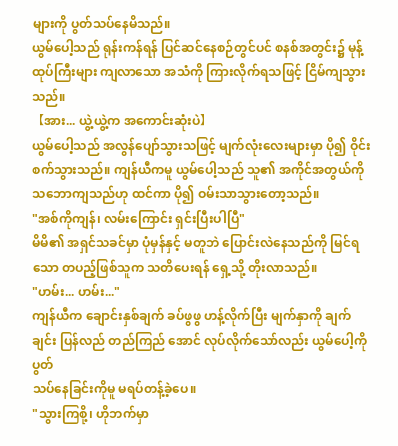များကို ပွတ်သပ်နေမိသည်။
ယွမ်ပေါ့သည် ရုန်းကန်ရန် ပြင်ဆင်နေစဉ်တွင်ပင် စနစ်အတွင်း၌ မုန့်ထုပ်ကြီးများ ကျလာသော အသံကို ကြားလိုက်ရသဖြင့် ငြိမ်ကျသွားသည်။
【အား... ယွဲ့ယွဲ့က အကောင်းဆုံးပဲ】
ယွမ်ပေါ့သည် အလွန်ပျော်သွားသဖြင့် မျက်လုံးလေးများမှာ ပို၍ ဝိုင်းစက်သွားသည်။ ကျန်ယီကမူ ယွမ်ပေါ့သည် သူ၏ အကိုင်အတွယ်ကို သဘောကျသည်ဟု ထင်ကာ ပို၍ ဝမ်းသာသွားတော့သည်။
"အစ်ကိုကျန်၊ လမ်းကြောင်း ရှင်းပြီးပါပြီ"
မိမိ၏ အရှင်သခင်မှာ ပုံမှန်နှင့် မတူဘဲ ပြောင်းလဲနေသည်ကို မြင်ရသော တပည့်ဖြစ်သူက သတိပေးရန် ရှေ့သို့ တိုးလာသည်။
"ဟမ်း... ဟမ်း..."
ကျန်ယီက ချောင်းနှစ်ချက် ခပ်ဖွဖွ ဟန့်လိုက်ပြီး မျက်နှာကို ချက်ချင်း ပြန်လည် တည်ကြည် အောင် လုပ်လိုက်သော်လည်း ယွမ်ပေါ့ကို ပွတ်
သပ်နေခြင်းကိုမူ မရပ်တန့်ခဲ့ပေ။
"သွားကြစို့၊ ဟိုဘက်မှာ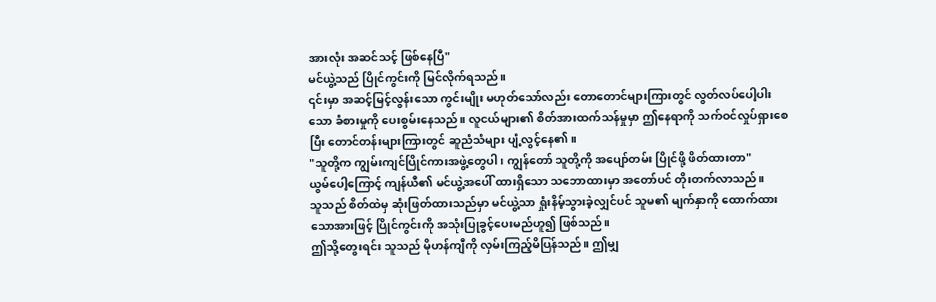အားလုံး အဆင်သင့် ဖြစ်နေပြီ"
မင်ယွဲ့သည် ပြိုင်ကွင်းကို မြင်လိုက်ရသည်။
၎င်းမှာ အဆင့်မြင့်လွန်းသော ကွင်းမျိုး မဟုတ်သော်လည်း တောတောင်များကြားတွင် လွတ်လပ်ပေါ့ပါးသော ခံစားမှုကို ပေးစွမ်းနေသည်။ လူငယ်များ၏ စိတ်အားထက်သန်မှုမှာ ဤနေရာကို သက်ဝင်လှုပ်ရှားစေပြီး တောင်တန်းများကြားတွင် ဆူညံသံများ ပျံ့လွင့်နေ၏။
"သူတို့က ကျွမ်းကျင်ပြိုင်ကားအဖွဲ့တွေပါ၊ ကျွန်တော် သူတို့ကို အပျော်တမ်း ပြိုင်ဖို့ ဖိတ်ထားတာ"
ယွမ်ပေါ့ကြောင့် ကျန်ယီ၏ မင်ယွဲ့အပေါ် ထားရှိသော သဘောထားမှာ အတော်ပင် တိုးတက်လာသည်။
သူသည် စိတ်ထဲမှ ဆုံးဖြတ်ထားသည်မှာ မင်ယွဲ့သာ ရှုံးနိမ့်သွားခဲ့လျှင်ပင် သူမ၏ မျက်နှာကို ထောက်ထားသောအားဖြင့် ပြိုင်ကွင်းကို အသုံးပြုခွင့်ပေးမည်ဟူ၍ ဖြစ်သည်။
ဤသို့တွေးရင်း သူသည် မိုဟန်ကျီကို လှမ်းကြည့်မိပြန်သည်။ ဤမျှ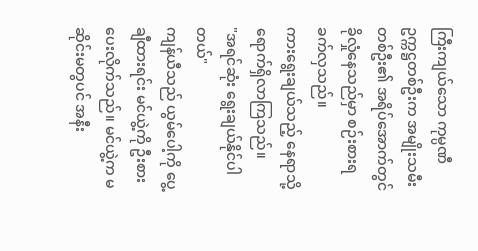ကြီးကျယ်သော ကုမ္ပဏီဥက္ကဋ္ဌတစ်ဦးက အမျိုးသမီးတစ်ဦး၏ အရိပ်အောက်တွင် ခိုလှုံနေသည်မှာ စဉ်းစားရ ခက်လှသည်။
ကားရွေးချယ်သည့် နေရာသို့ ရောက်ရှိလာကြသည်။
"အရင်ဆုံး ရွေးချယ်နိုင်ပါတယ်"
ကျန်ယီသည် ယွမ်ပေါ့ကို ပွေ့ချီထားရင်း မင်ယွဲ့ကို ဦးစားပေးလိုက်သည်။ မင်ယွဲ့က မဆိုင်းမတွပင် အနီး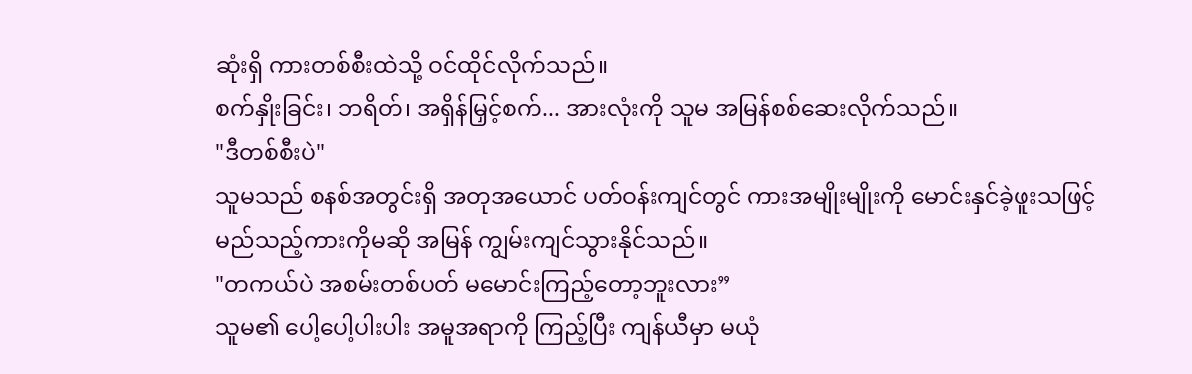ဆုံးရှိ ကားတစ်စီးထဲသို့ ဝင်ထိုင်လိုက်သည်။
စက်နှိုးခြင်း၊ ဘရိတ်၊ အရှိန်မြှင့်စက်... အားလုံးကို သူမ အမြန်စစ်ဆေးလိုက်သည်။
"ဒီတစ်စီးပဲ"
သူမသည် စနစ်အတွင်းရှိ အတုအယောင် ပတ်ဝန်းကျင်တွင် ကားအမျိုးမျိုးကို မောင်းနှင်ခဲ့ဖူးသဖြင့် မည်သည့်ကားကိုမဆို အမြန် ကျွမ်းကျင်သွားနိုင်သည်။
"တကယ်ပဲ အစမ်းတစ်ပတ် မမောင်းကြည့်တော့ဘူးလား”
သူမ၏ ပေါ့ပေါ့ပါးပါး အမူအရာကို ကြည့်ပြီး ကျန်ယီမှာ မယုံ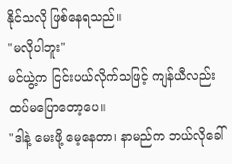နိုင်သလို ဖြစ်နေရသည်။
"မလိုပါဘူး"
မင်ယွဲ့က ငြင်းပယ်လိုက်သဖြင့် ကျန်ယီလည်း ထပ်မပြောတော့ပေ။
"ဒါနဲ့ မေးဖို့ မေ့နေတာ၊ နာမည်က ဘယ်လိုခေါ်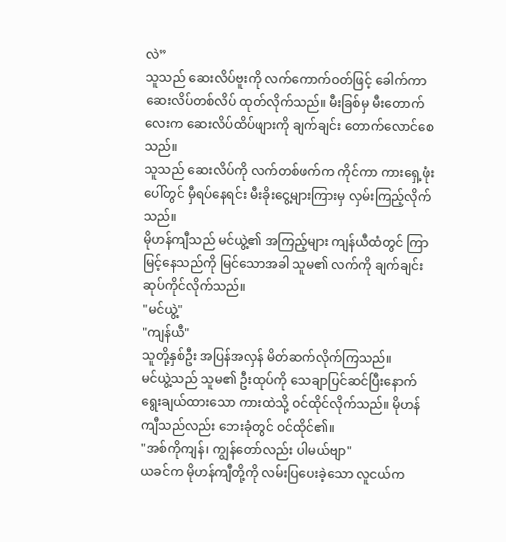လဲ”
သူသည် ဆေးလိပ်ဗူးကို လက်ကောက်ဝတ်ဖြင့် ခေါက်ကာ ဆေးလိပ်တစ်လိပ် ထုတ်လိုက်သည်။ မီးခြစ်မှ မီးတောက်လေးက ဆေးလိပ်ထိပ်ဖျားကို ချက်ချင်း တောက်လောင်စေသည်။
သူသည် ဆေးလိပ်ကို လက်တစ်ဖက်က ကိုင်ကာ ကားရှေ့ဖုံးပေါ်တွင် မှီရပ်နေရင်း မီးခိုးငွေ့များကြားမှ လှမ်းကြည့်လိုက်သည်။
မိုဟန်ကျီသည် မင်ယွဲ့၏ အကြည့်များ ကျန်ယီထံတွင် ကြာမြင့်နေသည်ကို မြင်သောအခါ သူမ၏ လက်ကို ချက်ချင်း ဆုပ်ကိုင်လိုက်သည်။
"မင်ယွဲ့"
"ကျန်ယီ"
သူတို့နှစ်ဦး အပြန်အလှန် မိတ်ဆက်လိုက်ကြသည်။
မင်ယွဲ့သည် သူမ၏ ဦးထုပ်ကို သေချာပြင်ဆင်ပြီးနောက် ရွေးချယ်ထားသော ကားထဲသို့ ဝင်ထိုင်လိုက်သည်။ မိုဟန်ကျီသည်လည်း ဘေးခုံတွင် ဝင်ထိုင်၏။
"အစ်ကိုကျန်၊ ကျွန်တော်လည်း ပါမယ်ဗျာ"
ယခင်က မိုဟန်ကျီတို့ကို လမ်းပြပေးခဲ့သော လူငယ်က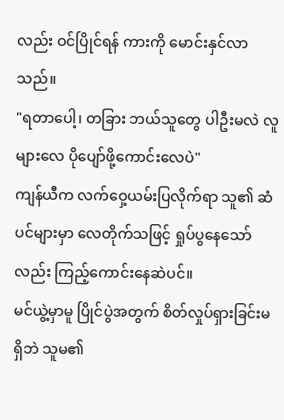လည်း ဝင်ပြိုင်ရန် ကားကို မောင်းနှင်လာသည်။
"ရတာပေါ့၊ တခြား ဘယ်သူတွေ ပါဦးမလဲ လူများလေ ပိုပျော်ဖို့ကောင်းလေပဲ"
ကျန်ယီက လက်ဝှေ့ယမ်းပြလိုက်ရာ သူ၏ ဆံပင်များမှာ လေတိုက်သဖြင့် ရှုပ်ပွနေသော်လည်း ကြည့်ကောင်းနေဆဲပင်။
မင်ယွဲ့မှာမူ ပြိုင်ပွဲအတွက် စိတ်လှုပ်ရှားခြင်းမရှိဘဲ သူမ၏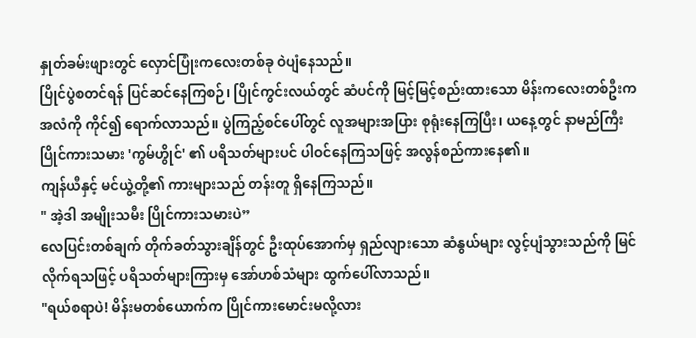နှုတ်ခမ်းဖျားတွင် လှောင်ပြုံးကလေးတစ်ခု ဝဲပျံနေသည်။
ပြိုင်ပွဲစတင်ရန် ပြင်ဆင်နေကြစဉ်၊ ပြိုင်ကွင်းလယ်တွင် ဆံပင်ကို မြင့်မြင့်စည်းထားသော မိန်းကလေးတစ်ဦးက အလံကို ကိုင်၍ ရောက်လာသည်။ ပွဲကြည့်စင်ပေါ်တွင် လူအများအပြား စုရုံးနေကြပြီး၊ ယနေ့တွင် နာမည်ကြီး ပြိုင်ကားသမား 'ကွမ်ဟွိုင်' ၏ ပရိသတ်များပင် ပါဝင်နေကြသဖြင့် အလွန်စည်ကားနေ၏။
ကျန်ယီနှင့် မင်ယွဲ့တို့၏ ကားများသည် တန်းတူ ရှိနေကြသည်။
" အဲ့ဒါ အမျိုးသမီး ပြိုင်ကားသမားပဲ”
လေပြင်းတစ်ချက် တိုက်ခတ်သွားချိန်တွင် ဦးထုပ်အောက်မှ ရှည်လျားသော ဆံနွယ်များ လွင့်ပျံသွားသည်ကို မြင်လိုက်ရသဖြင့် ပရိသတ်များကြားမှ အော်ဟစ်သံများ ထွက်ပေါ်လာသည်။
"ရယ်စရာပဲ! မိန်းမတစ်ယောက်က ပြိုင်ကားမောင်းမလို့လား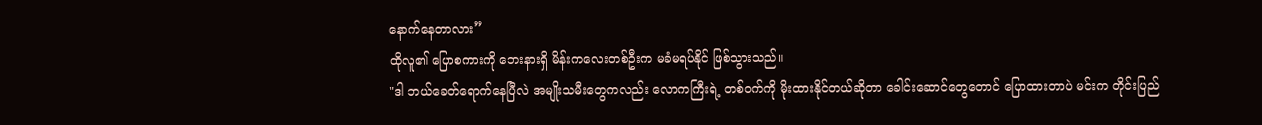နောက်နေတာလား”
ထိုလူ၏ ပြောစကားကို ဘေးနားရှိ မိန်းကလေးတစ်ဦးက မခံမရပ်နိုင် ဖြစ်သွားသည်။
"ဒါ ဘယ်ခေတ်ရောက်နေပြီလဲ အမျိုးသမီးတွေကလည်း လောကကြီးရဲ့ တစ်ဝက်ကို မိုးထားနိုင်တယ်ဆိုတာ ခေါင်းဆောင်တွေတောင် ပြောထားတာပဲ မင်းက တိုင်းပြည်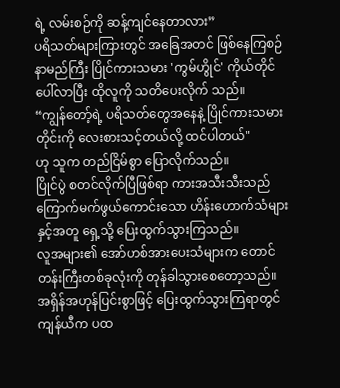ရဲ့ လမ်းစဉ်ကို ဆန့်ကျင်နေတာလား”
ပရိသတ်များကြားတွင် အခြေအတင် ဖြစ်နေကြစဉ် နာမည်ကြီး ပြိုင်ကားသမား 'ကွမ်ဟွိုင်' ကိုယ်တိုင် ပေါ်လာပြီး ထိုလူကို သတိပေးလိုက် သည်။
“ကျွန်တော့်ရဲ့ ပရိသတ်တွေအနေနဲ့ ပြိုင်ကားသမားတိုင်းကို လေးစားသင့်တယ်လို့ ထင်ပါတယ်"
ဟု သူက တည်ငြိမ်စွာ ပြောလိုက်သည်။
ပြိုင်ပွဲ စတင်လိုက်ပြီဖြစ်ရာ ကားအသီးသီးသည် ကြောက်မက်ဖွယ်ကောင်းသော ဟိန်းဟောက်သံများနှင့်အတူ ရှေ့သို့ ပြေးထွက်သွားကြသည်။
လူအများ၏ အော်ဟစ်အားပေးသံများက တောင်တန်းကြီးတစ်ခုလုံးကို တုန်ခါသွားစေတော့သည်။
အရှိန်အဟုန်ပြင်းစွာဖြင့် ပြေးထွက်သွားကြရာတွင် ကျန်ယီက ပထ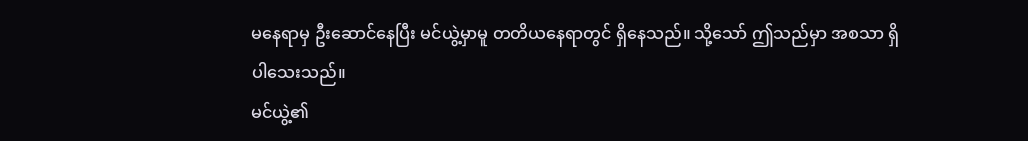မနေရာမှ ဦးဆောင်နေပြီး မင်ယွဲ့မှာမူ တတိယနေရာတွင် ရှိနေသည်။ သို့သော် ဤသည်မှာ အစသာ ရှိပါသေးသည်။
မင်ယွဲ့၏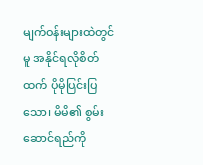မျက်ဝန်းများထဲတွင်မူ အနိုင်ရလိုစိတ်ထက် ပိုမိုပြင်းပြသော၊ မိမိ၏ စွမ်းဆောင်ရည်ကို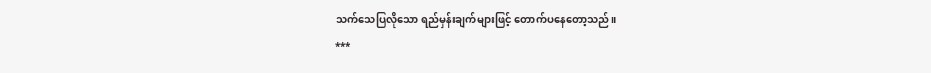သက်သေပြလိုသော ရည်မှန်းချက်များဖြင့် တောက်ပနေတော့သည်။
***